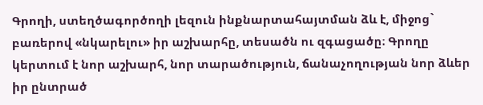Գրողի, ստեղծագործողի լեզուն ինքնարտահայտման ձև է, միջոց` բառերով «նկարելու» իր աշխարհը, տեսածն ու զգացածը։ Գրողը կերտում է նոր աշխարհ, նոր տարածություն, ճանաչողության նոր ձևեր իր ընտրած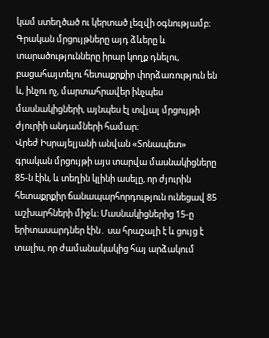կամ ստեղծած ու կերտած լեզվի օգնությամբ։ Գրական մրցույթները այդ ձևերը և տարածությունները իրար կողք դնելու, բացահայտելու հետաքրքիր փորձառություն են և, ինչու ոչ, մարտահրավեր ինչպես մասնակիցների, այնպես էլ տվյալ մրցույթի ժյուրիի անդամների համար։
Վրեժ Իսրայելյանի անվան «Տոնապետ» գրական մրցույթի այս տարվա մասնակիցները 85-ն էին, և տեղին կլինի ասելը, որ ժյուրին հետաքրքիր ճանապարհորդություն ունեցավ 85 աշխարհների միջև։ Մասնակիցներից 15-ը երիտասարդներ էին․ սա հրաշալի է և ցույց է տալիս, որ ժամանակակից հայ արձակում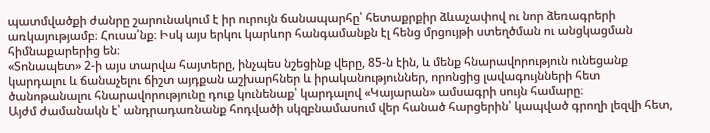պատմվածքի ժանրը շարունակում է իր ուրույն ճանապարհը՝ հետաքրքիր ձևաչափով ու նոր ձեռագրերի առկայությամբ։ Հուսա՛նք։ Իսկ այս երկու կարևոր հանգամանքն էլ հենց մրցույթի ստեղծման ու անցկացման հիմնաքարերից են։
«Տոնապետ» 2-ի այս տարվա հայտերը, ինչպես նշեցինք վերը, 85-ն էին, և մենք հնարավորություն ունեցանք կարդալու և ճանաչելու ճիշտ այդքան աշխարհներ և իրականություններ, որոնցից լավագույնների հետ ծանոթանալու հնարավորությունը դուք կունենաք՝ կարդալով «Կայարան» ամսագրի սույն համարը։
Այժմ ժամանակն է՝ անդրադառնանք հոդվածի սկզբնամասում վեր հանած հարցերին՝ կապված գրողի լեզվի հետ,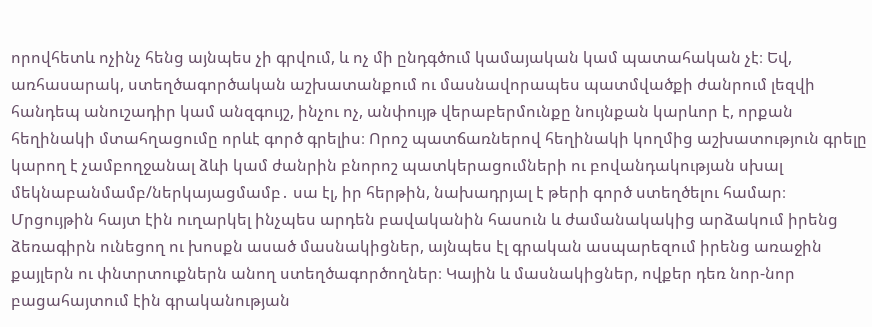որովհետև ոչինչ հենց այնպես չի գրվում, և ոչ մի ընդգծում կամայական կամ պատահական չէ։ Եվ, առհասարակ, ստեղծագործական աշխատանքում ու մասնավորապես պատմվածքի ժանրում լեզվի հանդեպ անուշադիր կամ անզգույշ, ինչու ոչ, անփույթ վերաբերմունքը նույնքան կարևոր է, որքան հեղինակի մտահղացումը որևէ գործ գրելիս։ Որոշ պատճառներով հեղինակի կողմից աշխատություն գրելը կարող է չամբողջանալ ձևի կամ ժանրին բնորոշ պատկերացումների ու բովանդակության սխալ մեկնաբանմամբ/ներկայացմամբ․ սա էլ, իր հերթին, նախադրյալ է թերի գործ ստեղծելու համար։
Մրցույթին հայտ էին ուղարկել ինչպես արդեն բավականին հասուն և ժամանակակից արձակում իրենց ձեռագիրն ունեցող ու խոսքն ասած մասնակիցներ, այնպես էլ գրական ասպարեզում իրենց առաջին քայլերն ու փնտրտուքներն անող ստեղծագործողներ։ Կային և մասնակիցներ, ովքեր դեռ նոր-նոր բացահայտում էին գրականության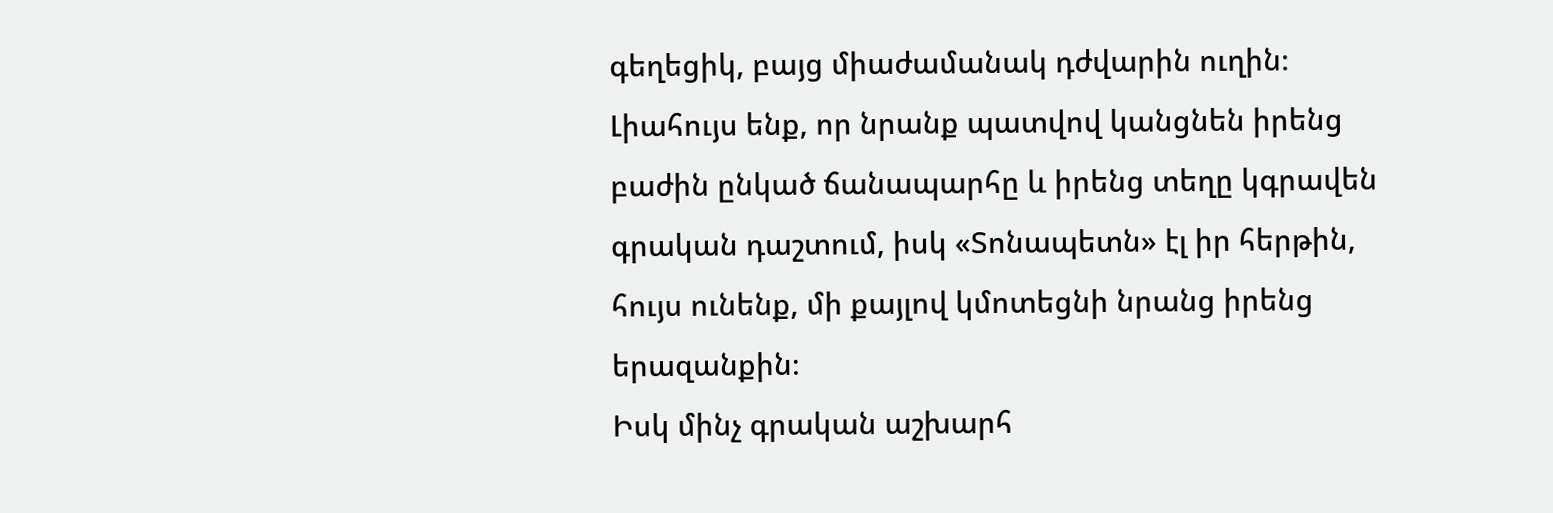գեղեցիկ, բայց միաժամանակ դժվարին ուղին։ Լիահույս ենք, որ նրանք պատվով կանցնեն իրենց բաժին ընկած ճանապարհը և իրենց տեղը կգրավեն գրական դաշտում, իսկ «Տոնապետն» էլ իր հերթին, հույս ունենք, մի քայլով կմոտեցնի նրանց իրենց երազանքին։
Իսկ մինչ գրական աշխարհ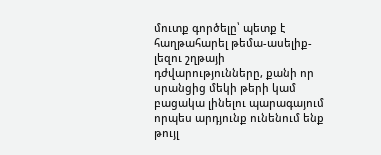մուտք գործելը՝ պետք է հաղթահարել թեմա-ասելիք-լեզու շղթայի դժվարությունները, քանի որ սրանցից մեկի թերի կամ բացակա լինելու պարագայում որպես արդյունք ունենում ենք թույլ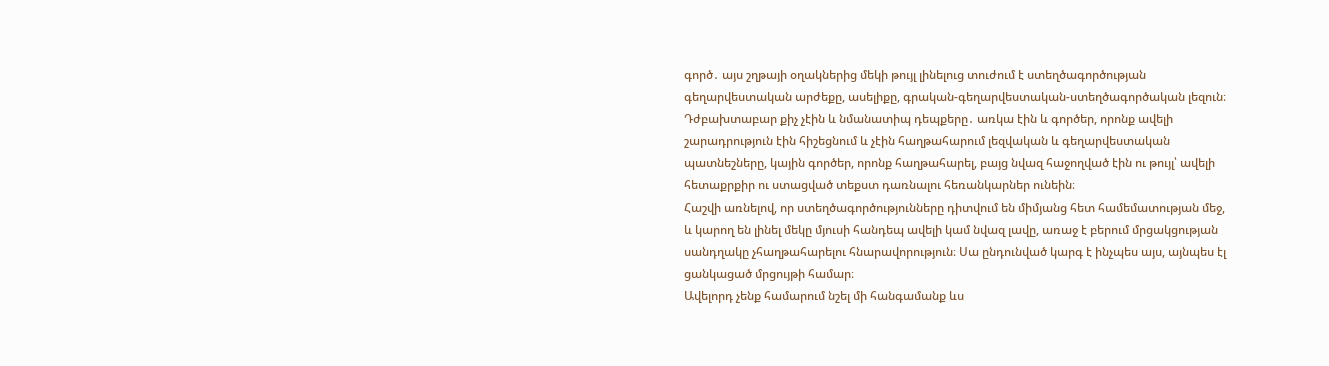գործ․ այս շղթայի օղակներից մեկի թույլ լինելուց տուժում է ստեղծագործության գեղարվեստական արժեքը, ասելիքը, գրական-գեղարվեստական-ստեղծագործական լեզուն։ Դժբախտաբար քիչ չէին և նմանատիպ դեպքերը․ առկա էին և գործեր, որոնք ավելի շարադրություն էին հիշեցնում և չէին հաղթահարում լեզվական և գեղարվեստական պատնեշները, կային գործեր, որոնք հաղթահարել, բայց նվազ հաջողված էին ու թույլ՝ ավելի հետաքրքիր ու ստացված տեքստ դառնալու հեռանկարներ ունեին։
Հաշվի առնելով, որ ստեղծագործությունները դիտվում են միմյանց հետ համեմատության մեջ, և կարող են լինել մեկը մյուսի հանդեպ ավելի կամ նվազ լավը, առաջ է բերում մրցակցության սանդղակը չհաղթահարելու հնարավորություն։ Սա ընդունված կարգ է ինչպես այս, այնպես էլ ցանկացած մրցույթի համար։
Ավելորդ չենք համարում նշել մի հանգամանք ևս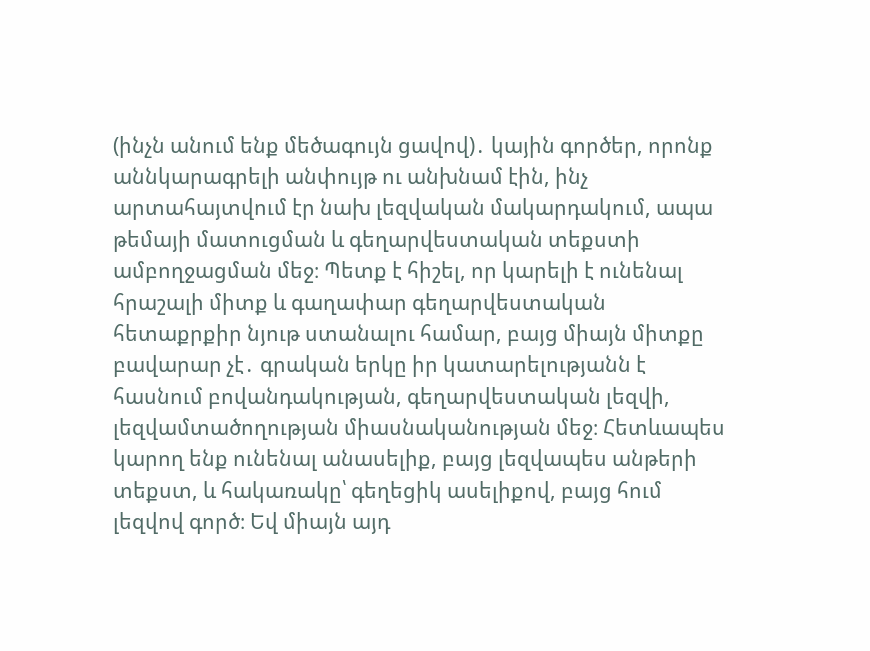(ինչն անում ենք մեծագույն ցավով)․ կային գործեր, որոնք աննկարագրելի անփույթ ու անխնամ էին, ինչ արտահայտվում էր նախ լեզվական մակարդակում, ապա թեմայի մատուցման և գեղարվեստական տեքստի ամբողջացման մեջ։ Պետք է հիշել, որ կարելի է ունենալ հրաշալի միտք և գաղափար գեղարվեստական հետաքրքիր նյութ ստանալու համար, բայց միայն միտքը բավարար չէ․ գրական երկը իր կատարելությանն է հասնում բովանդակության, գեղարվեստական լեզվի, լեզվամտածողության միասնականության մեջ։ Հետևապես կարող ենք ունենալ անասելիք, բայց լեզվապես անթերի տեքստ, և հակառակը՝ գեղեցիկ ասելիքով, բայց հում լեզվով գործ։ Եվ միայն այդ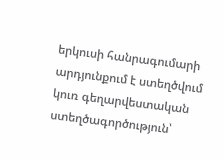երկուսի հանրագումարի արդյունքում է ստեղծվում կուռ գեղարվեստական ստեղծագործություն՝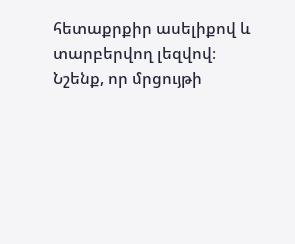հետաքրքիր ասելիքով և տարբերվող լեզվով։
Նշենք, որ մրցույթի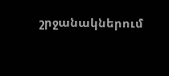շրջանակներում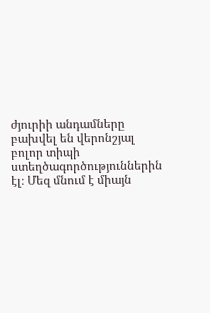ժյուրիի անդամները բախվել են վերոնշյալ բոլոր տիպի ստեղծագործություններին էլ։ Մեզ մնում է միայն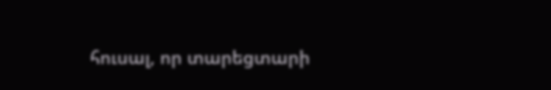հուսալ, որ տարեցտարի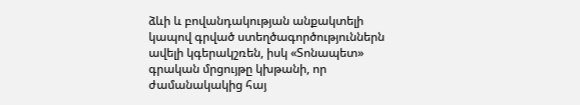ձևի և բովանդակության անքակտելի կապով գրված ստեղծագործություններն ավելի կգերակշռեն, իսկ «Տոնապետ» գրական մրցույթը կխթանի, որ ժամանակակից հայ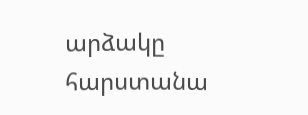արձակը հարստանա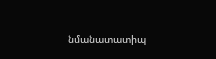նմանատատիպ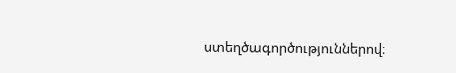ստեղծագործություններով։